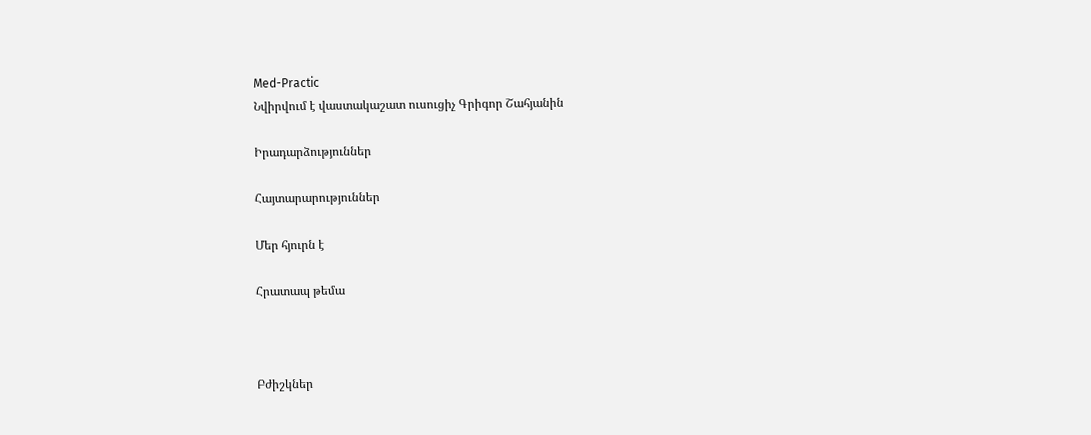Med-Practic
Նվիրվում է վաստակաշատ ուսուցիչ Գրիգոր Շահյանին

Իրադարձություններ

Հայտարարություններ

Մեր հյուրն է

Հրատապ թեմա



Բժիշկներ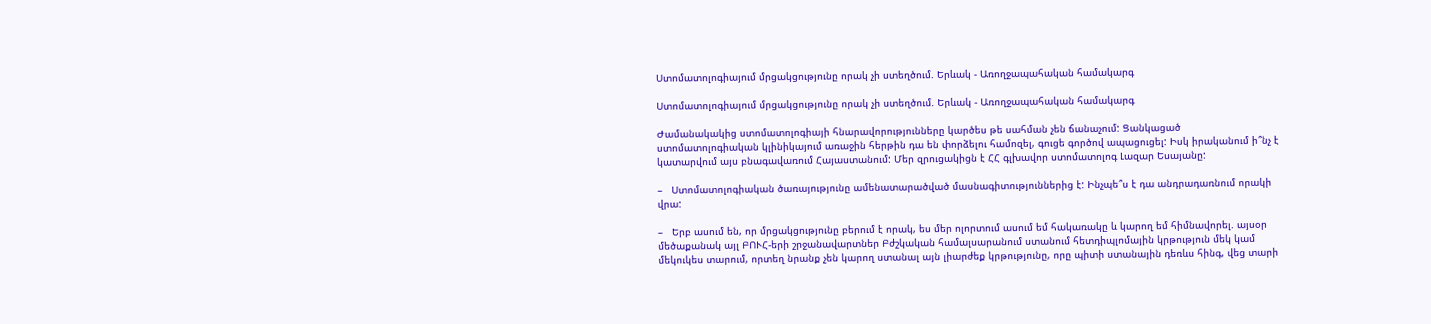Ստոմատոլոգիայում մրցակցությունը որակ չի ստեղծում. Երևակ - Առողջապահական համակարգ

Ստոմատոլոգիայում մրցակցությունը որակ չի ստեղծում. Երևակ - Առողջապահական համակարգ

Ժամանակակից ստոմատոլոգիայի հնարավորությունները կարծես թե սահման չեն ճանաչում: Ցանկացած ստոմատոլոգիական կլինիկայում առաջին հերթին դա են փորձելու համոզել, գուցե գործով ապացուցել: Իսկ իրականում ի՞նչ է կատարվում այս բնագավառում Հայաստանում: Մեր զրուցակիցն է ՀՀ գլխավոր ստոմատոլոգ Լազար Եսայանը:

–   Ստոմատոլոգիական ծառայությունը ամենատարածված մասնագիտություններից է: Ինչպե՞ս է դա անդրադառնում որակի վրա:

–   Երբ ասում են, որ մրցակցությունը բերում է որակ, ես մեր ոլորտում ասում եմ հակառակը և կարող եմ հիմնավորել. այսօր մեծաքանակ այլ ԲՈՒՀ-երի շրջանավարտներ Բժշկական համալսարանում ստանում հետդիպլոմային կրթություն մեկ կամ մեկուկես տարում, որտեղ նրանք չեն կարող ստանալ այն լիարժեք կրթությունը, որը պիտի ստանային դեռևս հինգ, վեց տարի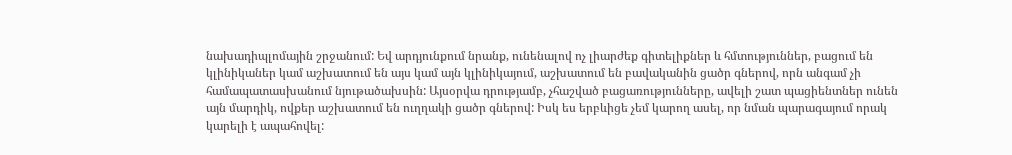նախադիպլոմային շրջանում: Եվ արդյունքում նրանք, ունենալով ոչ լիարժեք գիտելիքներ և հմտություններ, բացում են կլինիկաներ կամ աշխատում են այս կամ այն կլինիկայում, աշխատում են բավականին ցածր գներով, որն անգամ չի համապատասխանում նյութածախսին: Այսօրվա դրությամբ, չհաշված բացառությունները, ավելի շատ պացիենտներ ունեն այն մարդիկ, ովքեր աշխատում են ուղղակի ցածր գներով: Իսկ ես երբևիցե չեմ կարող ասել, որ նման պարագայում որակ կարելի է ապահովել: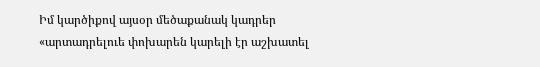Իմ կարծիքով այսօր մեծաքանակ կադրեր «արտադրելուե փոխարեն կարելի էր աշխատել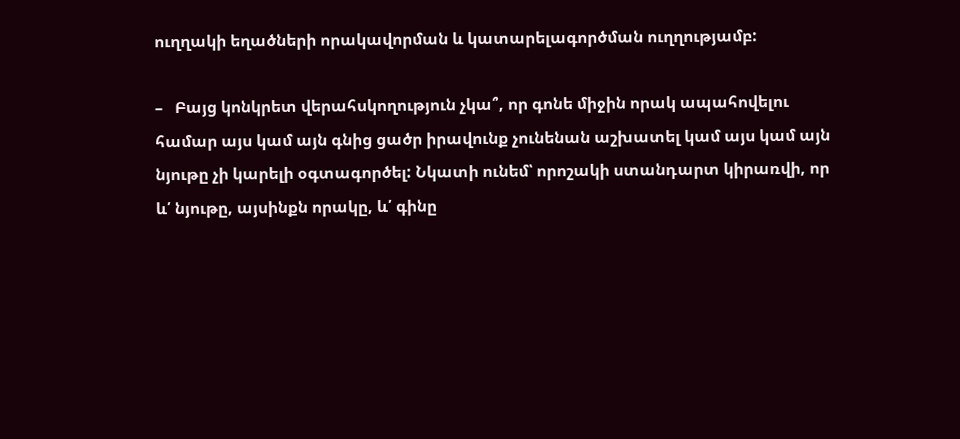ուղղակի եղածների որակավորման և կատարելագործման ուղղությամբ:

–   Բայց կոնկրետ վերահսկողություն չկա՞, որ գոնե միջին որակ ապահովելու համար այս կամ այն գնից ցածր իրավունք չունենան աշխատել կամ այս կամ այն նյութը չի կարելի օգտագործել: Նկատի ունեմ՝ որոշակի ստանդարտ կիրառվի, որ և՛ նյութը, այսինքն որակը, և՛ գինը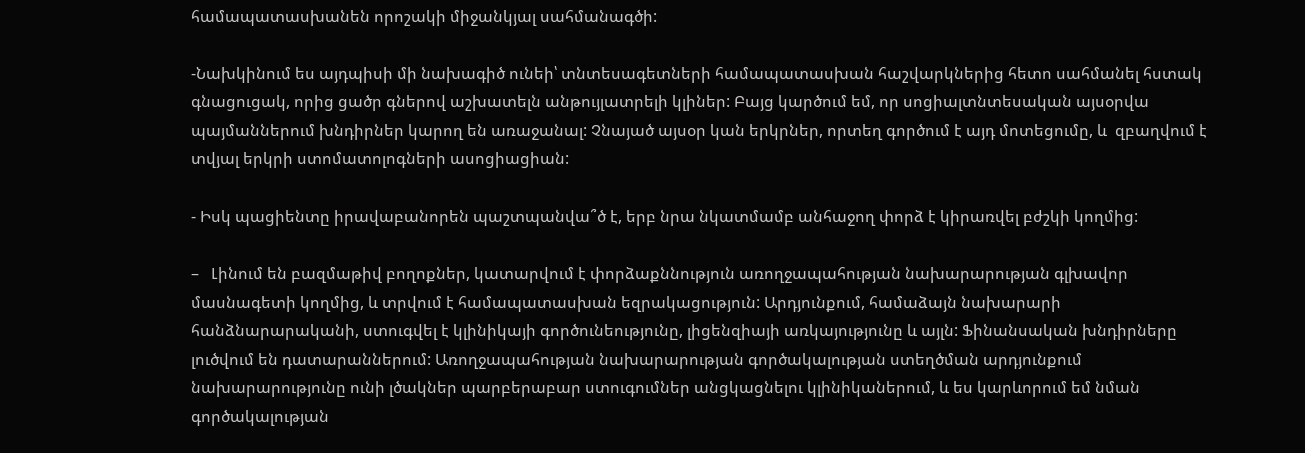համապատասխանեն որոշակի միջանկյալ սահմանագծի:

-Նախկինում ես այդպիսի մի նախագիծ ունեի՝ տնտեսագետների համապատասխան հաշվարկներից հետո սահմանել հստակ գնացուցակ, որից ցածր գներով աշխատելն անթույլատրելի կլիներ: Բայց կարծում եմ, որ սոցիալտնտեսական այսօրվա պայմաններում խնդիրներ կարող են առաջանալ: Չնայած այսօր կան երկրներ, որտեղ գործում է այդ մոտեցումը, և  զբաղվում է տվյալ երկրի ստոմատոլոգների ասոցիացիան:

- Իսկ պացիենտը իրավաբանորեն պաշտպանվա՞ծ է, երբ նրա նկատմամբ անհաջող փորձ է կիրառվել բժշկի կողմից:

–   Լինում են բազմաթիվ բողոքներ, կատարվում է փորձաքննություն առողջապահության նախարարության գլխավոր մասնագետի կողմից, և տրվում է համապատասխան եզրակացություն: Արդյունքում, համաձայն նախարարի հանձնարարականի, ստուգվել է կլինիկայի գործունեությունը, լիցենզիայի առկայությունը և այլն: Ֆինանսական խնդիրները լուծվում են դատարաններում: Առողջապահության նախարարության գործակալության ստեղծման արդյունքում նախարարությունը ունի լծակներ պարբերաբար ստուգումներ անցկացնելու կլինիկաներում, և ես կարևորում եմ նման գործակալության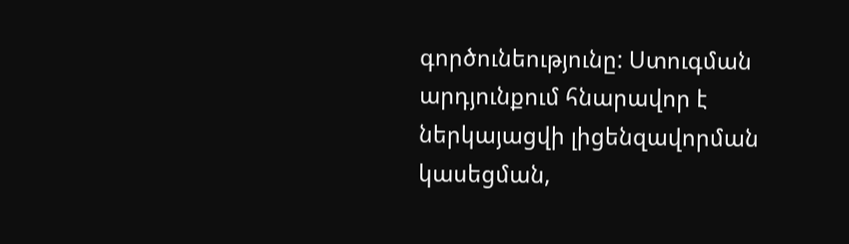գործունեությունը: Ստուգման արդյունքում հնարավոր է ներկայացվի լիցենզավորման կասեցման,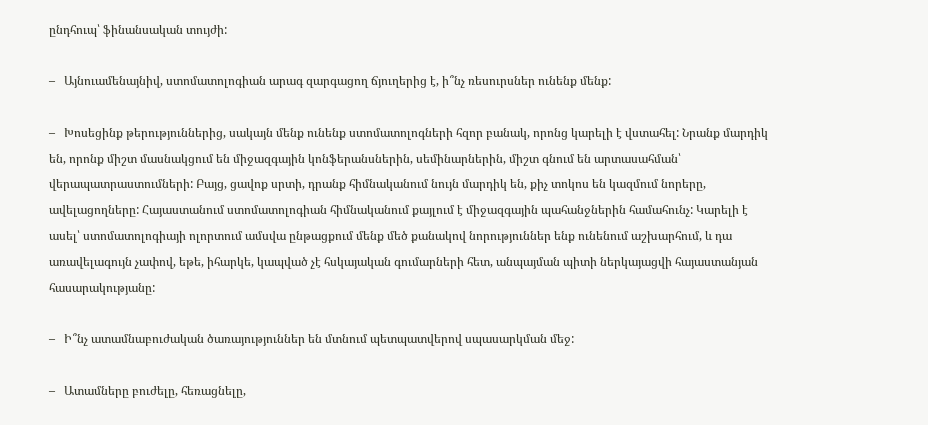ընդհուպ՝ ֆինանսական տույժի:

–   Այնուամենայնիվ, ստոմատոլոգիան արագ զարգացող ճյուղերից է, ի՞նչ ռեսուրսներ ունենք մենք:

–   Խոսեցինք թերություններից, սակայն մենք ունենք ստոմատոլոգների հզոր բանակ, որոնց կարելի է վստահել: Նրանք մարդիկ են, որոնք միշտ մասնակցում են միջազգային կոնֆերանսներին, սեմինարներին, միշտ գնում են արտասահման՝ վերապատրաստումների: Բայց, ցավոք սրտի, դրանք հիմնականում նույն մարդիկ են, քիչ տոկոս են կազմում նորերը, ավելացողները: Հայաստանում ստոմատոլոգիան հիմնականում քայլում է միջազգային պահանջներին համահունչ: Կարելի է ասել՝ ստոմատոլոգիայի ոլորտում ամսվա ընթացքում մենք մեծ քանակով նորություններ ենք ունենում աշխարհում, և դա առավելագույն չափով, եթե, իհարկե, կապված չէ հսկայական գումարների հետ, անպայման պիտի ներկայացվի հայաստանյան հասարակությանը:

–   Ի՞նչ ատամնաբուժական ծառայություններ են մտնում պետպատվերով սպասարկման մեջ:

–   Ատամները բուժելը, հեռացնելը,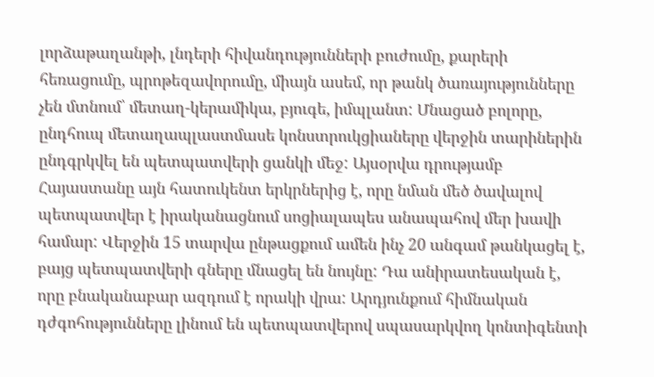լորձաթաղանթի, լնդերի հիվանդությունների բուժումը, քարերի հեռացումը, պրոթեզավորումը, միայն ասեմ, որ թանկ ծառայությունները չեն մտնում՝ մետաղ-կերամիկա, բյուգե, իմպլանտ: Մնացած բոլորը, ընդհուպ մետաղապլաստմասե կոնստրուկցիաները վերջին տարիներին ընդգրկվել են պետպատվերի ցանկի մեջ: Այսօրվա դրությամբ Հայաստանը այն հատուկենտ երկրներից է, որը նման մեծ ծավալով պետպատվեր է իրականացնում սոցիալապես անապահով մեր խավի համար: Վերջին 15 տարվա ընթացքում ամեն ինչ 20 անգամ թանկացել է, բայց պետպատվերի գները մնացել են նույնը: Դա անիրատեսական է, որը բնականաբար ազդում է որակի վրա: Արդյունքում հիմնական դժգոհությունները լինում են պետպատվերով սպասարկվող կոնտիգենտի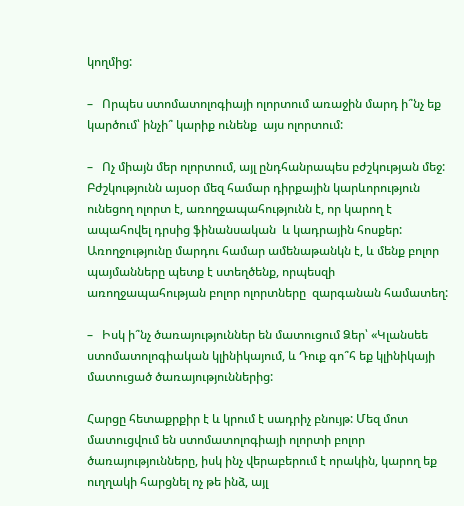կողմից:

–   Որպես ստոմատոլոգիայի ոլորտում առաջին մարդ ի՞նչ եք կարծում՝ ինչի՞ կարիք ունենք  այս ոլորտում:

–   Ոչ միայն մեր ոլորտում, այլ ընդհանրապես բժշկության մեջ: Բժշկությունն այսօր մեզ համար դիրքային կարևորություն ունեցող ոլորտ է, առողջապահությունն է, որ կարող է ապահովել դրսից ֆինանսական  և կադրային հոսքեր: Առողջությունը մարդու համար ամենաթանկն է, և մենք բոլոր պայմանները պետք է ստեղծենք, որպեսզի առողջապահության բոլոր ոլորտները  զարգանան համատեղ:

–   Իսկ ի՞նչ ծառայություններ են մատուցում Ձեր՝ «Կլանսեե ստոմատոլոգիական կլինիկայում, և Դուք գո՞հ եք կլինիկայի մատուցած ծառայություններից:

Հարցը հետաքրքիր է և կրում է սադրիչ բնույթ: Մեզ մոտ մատուցվում են ստոմատոլոգիայի ոլորտի բոլոր ծառայությունները, իսկ ինչ վերաբերում է որակին, կարող եք ուղղակի հարցնել ոչ թե ինձ, այլ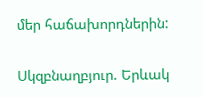մեր հաճախորդներին:

Սկզբնաղբյուր. Երևակ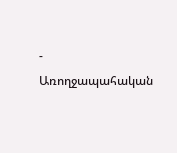- Առողջապահական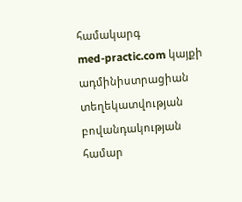համակարգ
med-practic.com կայքի ադմինիստրացիան տեղեկատվության բովանդակության համար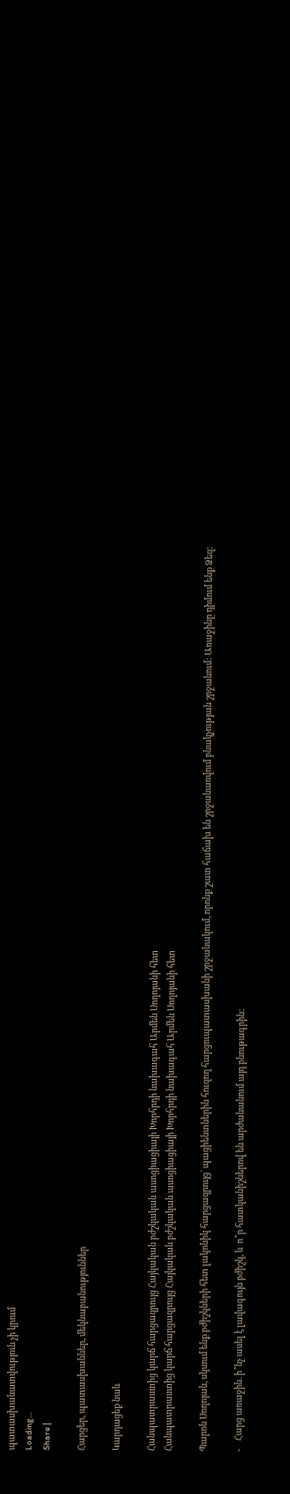պատասխանատվություն չի կրում
Loading...
Share |

Հարցեր, պատասխաններ, մեկնաբանություններ

Կարդացեք նաև

Հանպատրաստից կարճ հարցազրույց Հայկական բժշկական ասոցիացիայի Խորհրդի նախագահ Արմեն Սողոյանի հետ
Հանպատրաստից կարճ հարցազրույց Հայկական բժշկական ասոցիացիայի Խորհրդի նախագահ Արմեն Սողոյանի հետ

Պարոն Սողոյան, սկսում ենք բժիշկների հետ լակոնիկ հարցազրույց` պացիենտներին հուզող հարցուպատասխանի շրջանակում, որոնք շատ հաճախ են շրջանառվում բնակչության շրջանում: Առաջինը դիմում ենք Ձեզ:

-    Հարց առաջին. ի՞նչ ասել է լավագույն բժիշկ, և  ո՞ր հատկանիշներով են արժանանում այդ բնութագրին: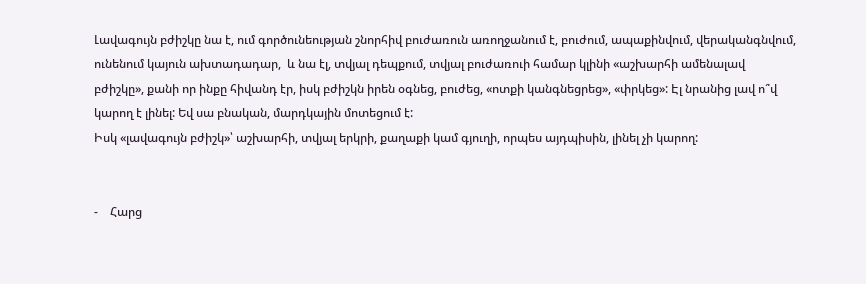Լավագույն բժիշկը նա է, ում գործունեության շնորհիվ բուժառուն առողջանում է, բուժում, ապաքինվում, վերականգնվում, ունենում կայուն ախտադադար,  և նա էլ, տվյալ դեպքում, տվյալ բուժառուի համար կլինի «աշխարհի ամենալավ բժիշկը», քանի որ ինքը հիվանդ էր, իսկ բժիշկն իրեն օգնեց, բուժեց, «ոտքի կանգնեցրեց», «փրկեց»: Էլ նրանից լավ ո՞վ կարող է լինել: Եվ սա բնական, մարդկային մոտեցում է:
Իսկ «լավագույն բժիշկ»՝ աշխարհի, տվյալ երկրի, քաղաքի կամ գյուղի, որպես այդպիսին, լինել չի կարող:


-    Հարց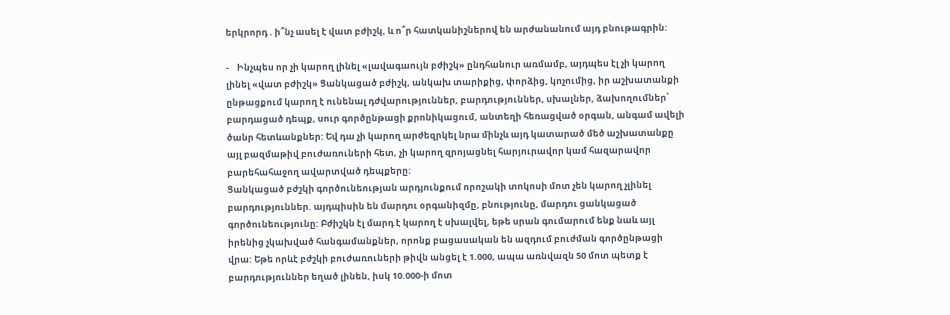երկրորդ . ի՞նչ ասել է վատ բժիշկ, և ո՞ր հատկանիշներով են արժանանում այդ բնութագրին:

-    Ինչպես որ չի կարող լինել «լավագաույն բժիշկ» ընդհանուր առմամբ, այդպես էլ չի կարող լինել «վատ բժիշկ» Ցանկացած բժիշկ, անկախ տարիքից, փորձից, կոչումից, իր աշխատանքի ընթացքում կարող է ունենալ դժվարություններ, բարդություններ, սխալներ, ձախողումներ՝ բարդացած դեպք, սուր գործընթացի քրոնիկացում, անտեղի հեռացված օրգան, անգամ ավելի ծանր հետևանքներ: Եվ դա չի կարող արժեզրկել նրա մինչև այդ կատարած մեծ աշխատանքը այլ բազմաթիվ բուժառուների հետ, չի կարող զրոյացնել հարյուրավոր կամ հազարավոր բարեհահաջող ավարտված դեպքերը:
Ցանկացած բժշկի գործունեության արդյունքում որոշակի տոկոսի մոտ չեն կարող չլինել բարդություններ. այդպիսին են մարդու օրգանիզմը, բնությունը, մարդու ցանկացած գործունեությունը: Բժիշկն էլ մարդ է կարող է սխալվել, եթե սրան գումարում ենք նաև այլ իրենից չկախված հանգամանքներ, որոնք բացասական են ազդում բուժման գործընթացի վրա: Եթե որևէ բժշկի բուժառուների թիվն անցել է 1.000, ապա առնվազն 50 մոտ պետք է բարդություններ եղած լինեն, իսկ 10.000-ի մոտ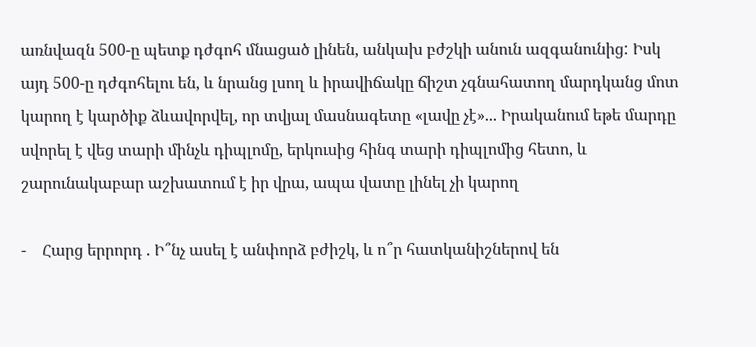առնվազն 500-ը պետք դժգոհ մնացած լինեն, անկախ բժշկի անուն ազգանունից: Իսկ այդ 500-ը դժգոհելու են, և նրանց լսող և իրավիճակը ճիշտ չգնահատող մարդկանց մոտ կարող է կարծիք ձևավորվել, որ տվյալ մասնագետը «լավը չէ»... Իրականում եթե մարդը սվորել է վեց տարի մինչև դիպլոմը, երկուսից հինգ տարի դիպլոմից հետո, և շարունակաբար աշխատում է իր վրա, ապա վատը լինել չի կարող

-    Հարց երրորդ . Ի՞նչ ասել է անփորձ բժիշկ, և ո՞ր հատկանիշներով են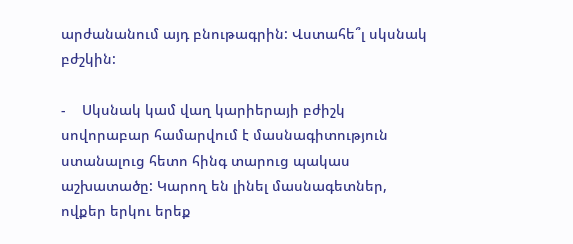արժանանում այդ բնութագրին: Վստահե՞լ սկսնակ բժշկին:

-    Սկսնակ կամ վաղ կարիերայի բժիշկ սովորաբար համարվում է մասնագիտություն ստանալուց հետո հինգ տարուց պակաս աշխատածը: Կարող են լինել մասնագետներ, ովքեր երկու երեք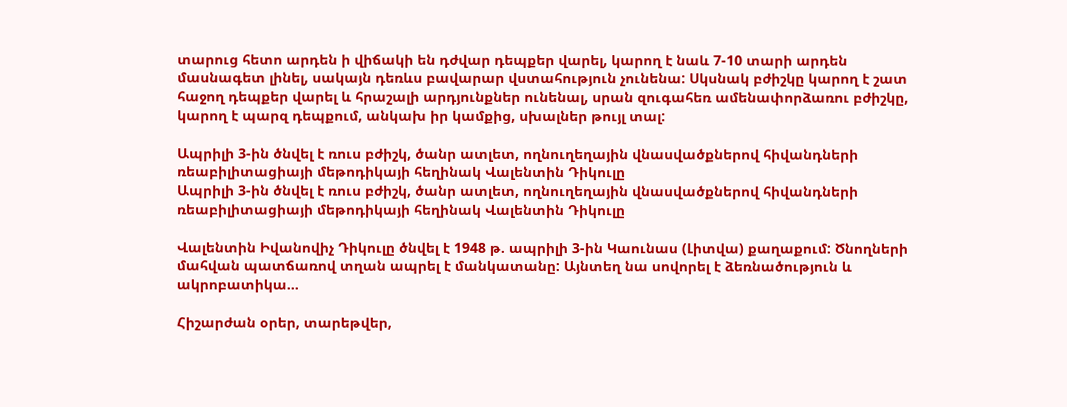տարուց հետո արդեն ի վիճակի են դժվար դեպքեր վարել, կարող է նաև 7-10 տարի արդեն մասնագետ լինել, սակայն դեռևս բավարար վստահություն չունենա: Սկսնակ բժիշկը կարող է շատ հաջող դեպքեր վարել և հրաշալի արդյունքներ ունենալ, սրան զուգահեռ ամենափորձառու բժիշկը, կարող է պարզ դեպքում, անկախ իր կամքից, սխալներ թույլ տալ:

Ապրիլի 3-ին ծնվել է ռուս բժիշկ, ծանր ատլետ, ողնուղեղային վնասվածքներով հիվանդների ռեաբիլիտացիայի մեթոդիկայի հեղինակ Վալենտին Դիկուլը
Ապրիլի 3-ին ծնվել է ռուս բժիշկ, ծանր ատլետ, ողնուղեղային վնասվածքներով հիվանդների ռեաբիլիտացիայի մեթոդիկայի հեղինակ Վալենտին Դիկուլը

Վալենտին Իվանովիչ Դիկուլը ծնվել է 1948 թ. ապրիլի 3-ին Կաունաս (Լիտվա) քաղաքում: Ծնողների մահվան պատճառով տղան ապրել է մանկատանը: Այնտեղ նա սովորել է ձեռնածություն և ակրոբատիկա...

Հիշարժան օրեր, տարեթվեր,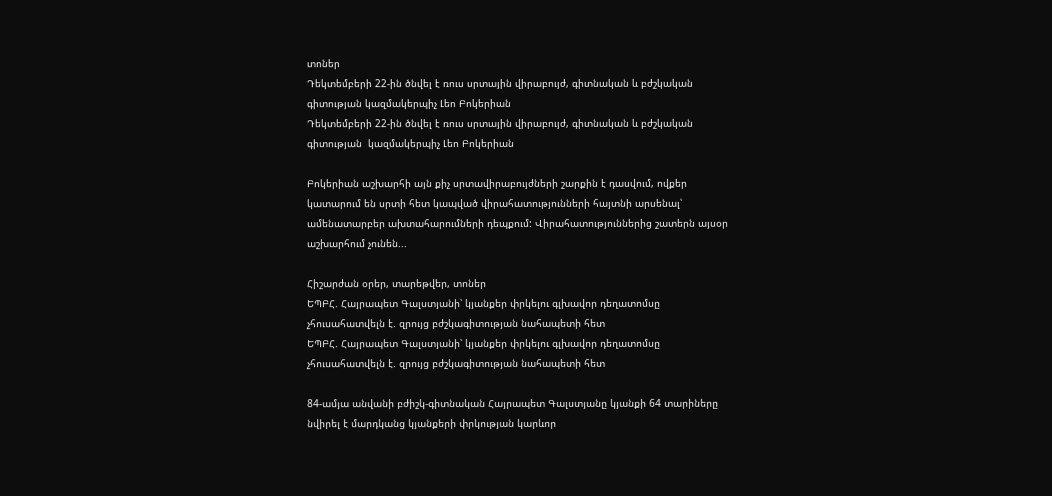տոներ
Դեկտեմբերի 22-ին ծնվել է ռուս սրտային վիրաբույժ, գիտնական և բժշկական գիտության կազմակերպիչ Լեո Բոկերիան
Դեկտեմբերի 22-ին ծնվել է ռուս սրտային վիրաբույժ, գիտնական և բժշկական գիտության  կազմակերպիչ Լեո Բոկերիան

Բոկերիան աշխարհի այն քիչ սրտավիրաբույժների շարքին է դասվում, ովքեր կատարում են սրտի հետ կապված վիրահատությունների հայտնի արսենալ՝ ամենատարբեր ախտահարումների դեպքում: Վիրահատություններից շատերն այսօր աշխարհում չունեն...

Հիշարժան օրեր, տարեթվեր, տոներ
ԵՊԲՀ. Հայրապետ Գալստյանի՝ կյանքեր փրկելու գլխավոր դեղատոմսը չհուսահատվելն է. զրույց բժշկագիտության նահապետի հետ
ԵՊԲՀ. Հայրապետ Գալստյանի՝ կյանքեր փրկելու գլխավոր դեղատոմսը չհուսահատվելն է. զրույց բժշկագիտության նահապետի հետ

84-ամյա անվանի բժիշկ-գիտնական Հայրապետ Գալստյանը կյանքի 64 տարիները նվիրել է մարդկանց կյանքերի փրկության կարևոր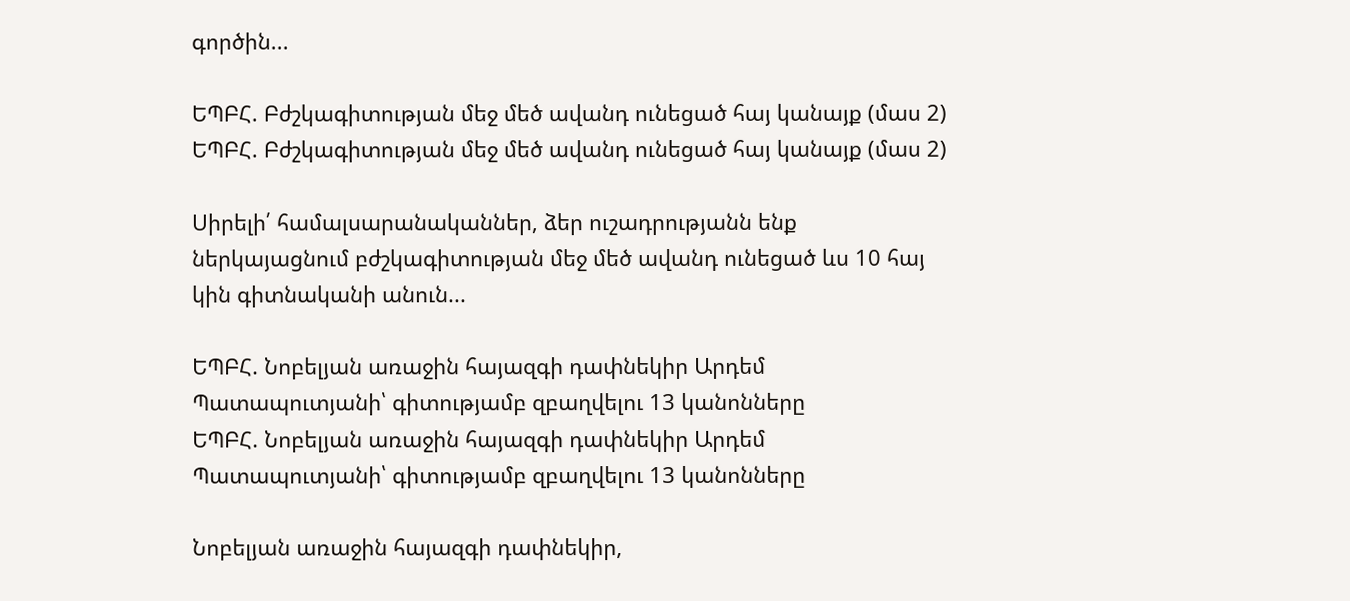գործին...

ԵՊԲՀ. Բժշկագիտության մեջ մեծ ավանդ ունեցած հայ կանայք (մաս 2)
ԵՊԲՀ. Բժշկագիտության մեջ մեծ ավանդ ունեցած հայ կանայք (մաս 2)

Սիրելի՛ համալսարանականներ, ձեր ուշադրությանն ենք ներկայացնում բժշկագիտության մեջ մեծ ավանդ ունեցած ևս 10 հայ կին գիտնականի անուն...

ԵՊԲՀ. Նոբելյան առաջին հայազգի դափնեկիր Արդեմ Պատապուտյանի՝ գիտությամբ զբաղվելու 13 կանոնները
ԵՊԲՀ. Նոբելյան առաջին հայազգի դափնեկիր Արդեմ Պատապուտյանի՝ գիտությամբ զբաղվելու 13 կանոնները

Նոբելյան առաջին հայազգի դափնեկիր,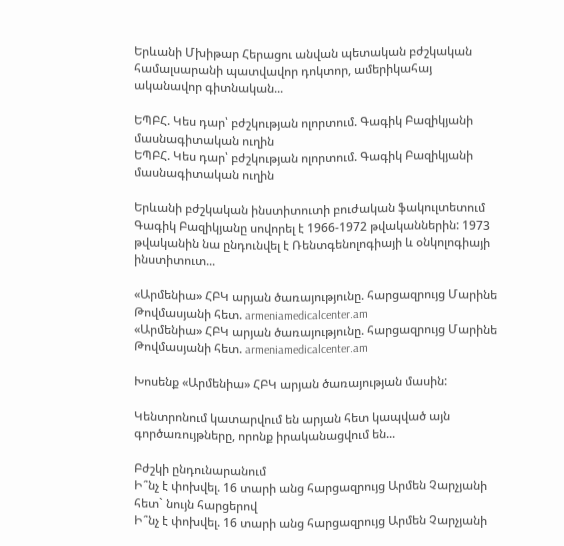Երևանի Մխիթար Հերացու անվան պետական բժշկական համալսարանի պատվավոր դոկտոր, ամերիկահայ ականավոր գիտնական...

ԵՊԲՀ. Կես դար՝ բժշկության ոլորտում. Գագիկ Բազիկյանի մասնագիտական ուղին
ԵՊԲՀ. Կես դար՝ բժշկության ոլորտում. Գագիկ Բազիկյանի մասնագիտական ուղին

Երևանի բժշկական ինստիտուտի բուժական ֆակուլտետում Գագիկ Բազիկյանը սովորել է 1966-1972 թվականներին: 1973 թվականին նա ընդունվել է Ռենտգենոլոգիայի և օնկոլոգիայի ինստիտուտ...

«Արմենիա» ՀԲԿ արյան ծառայությունը. հարցազրույց Մարինե Թովմասյանի հետ. armeniamedicalcenter.am
«Արմենիա» ՀԲԿ արյան ծառայությունը. հարցազրույց Մարինե Թովմասյանի հետ. armeniamedicalcenter.am

Խոսենք «Արմենիա» ՀԲԿ արյան ծառայության մասին:

Կենտրոնում կատարվում են արյան հետ կապված այն գործառույթները, որոնք իրականացվում են...

Բժշկի ընդունարանում
Ի՞նչ է փոխվել. 16 տարի անց հարցազրույց Արմեն Չարչյանի հետ` նույն հարցերով
Ի՞նչ է փոխվել. 16 տարի անց հարցազրույց Արմեն Չարչյանի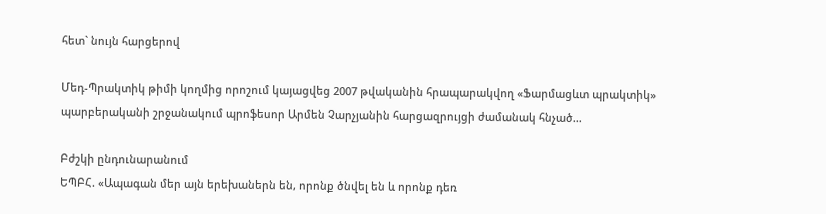հետ` նույն հարցերով

Մեդ-Պրակտիկ թիմի կողմից որոշում կայացվեց 2007 թվականին հրապարակվող «Ֆարմացևտ պրակտիկ» պարբերականի շրջանակում պրոֆեսոր Արմեն Չարչյանին հարցազրույցի ժամանակ հնչած...

Բժշկի ընդունարանում
ԵՊԲՀ. «Ապագան մեր այն երեխաներն են, որոնք ծնվել են և որոնք դեռ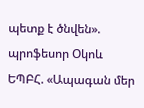պետք է ծնվեն». պրոֆեսոր Օկոև
ԵՊԲՀ. «Ապագան մեր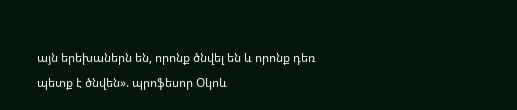այն երեխաներն են, որոնք ծնվել են և որոնք դեռ պետք է ծնվեն». պրոֆեսոր Օկոև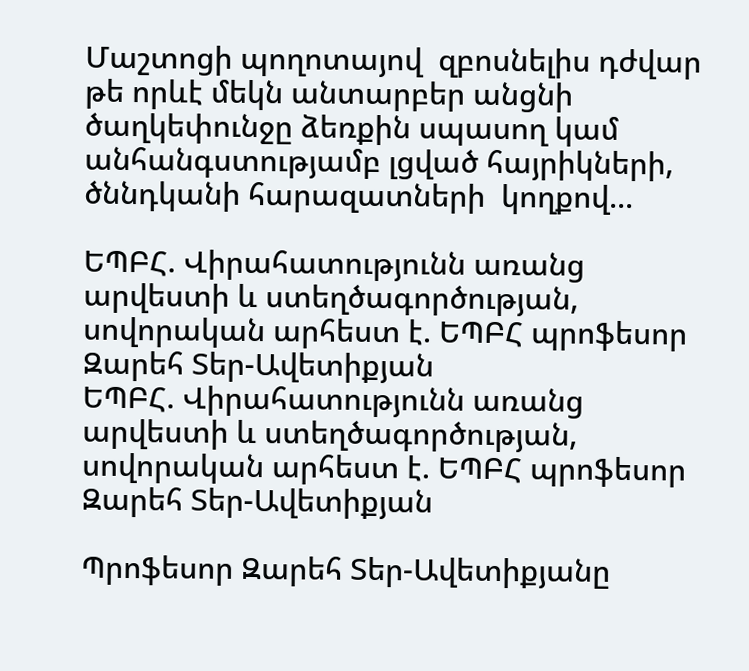Մաշտոցի պողոտայով  զբոսնելիս դժվար թե որևէ մեկն անտարբեր անցնի  ծաղկեփունջը ձեռքին սպասող կամ անհանգստությամբ լցված հայրիկների, ծննդկանի հարազատների  կողքով...

ԵՊԲՀ. Վիրահատությունն առանց արվեստի և ստեղծագործության, սովորական արհեստ է. ԵՊԲՀ պրոֆեսոր Զարեհ Տեր-Ավետիքյան
ԵՊԲՀ. Վիրահատությունն առանց արվեստի և ստեղծագործության, սովորական արհեստ է. ԵՊԲՀ պրոֆեսոր Զարեհ Տեր-Ավետիքյան

Պրոֆեսոր Զարեհ Տեր-Ավետիքյանը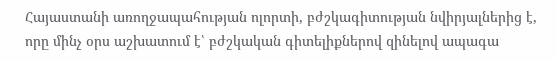Հայաստանի առողջապահության ոլորտի, բժշկագիտության նվիրյալներից է, որը մինչ օրս աշխատում է՝ բժշկական գիտելիքներով զինելով ապագա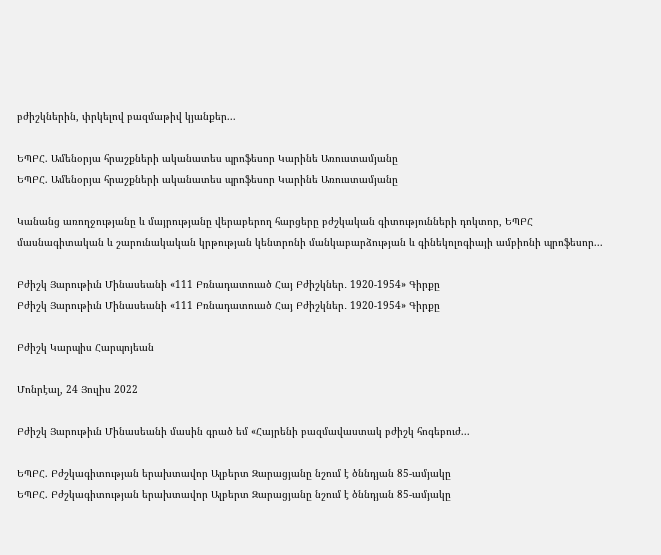բժիշկներին, փրկելով բազմաթիվ կյանքեր...

ԵՊԲՀ. Ամենօրյա հրաշքների ականատես պրոֆեսոր Կարինե Առուստամյանը
ԵՊԲՀ. Ամենօրյա հրաշքների ականատես պրոֆեսոր Կարինե Առուստամյանը

Կանանց առողջությանը և մայրությանը վերաբերող հարցերը բժշկական գիտությունների դոկտոր, ԵՊԲՀ   մասնագիտական և շարունակական կրթության կենտրոնի մանկաբարձության և գինեկոլոգիայի ամբիոնի պրոֆեսոր...

Բժիշկ Յարութիւն Մինասեանի «111 Բռնադատուած Հայ Բժիշկներ․ 1920-1954» Գիրքը
Բժիշկ Յարութիւն Մինասեանի «111 Բռնադատուած Հայ Բժիշկներ․ 1920-1954» Գիրքը

Բժիշկ Կարպիս Հարպոյեան

Մոնրէալ, 24 Յուլիս 2022

Բժիշկ Յարութիւն Մինասեանի մասին գրած եմ «Հայրենի բազմավաստակ բժիշկ հոգեբուժ...

ԵՊԲՀ. Բժշկագիտության երախտավոր Ալբերտ Զարացյանը նշում է ծննդյան 85-ամյակը
ԵՊԲՀ. Բժշկագիտության երախտավոր Ալբերտ Զարացյանը նշում է ծննդյան 85-ամյակը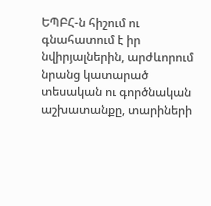ԵՊԲՀ-ն հիշում ու գնահատում է իր նվիրյալներին, արժևորում նրանց կատարած տեսական ու գործնական աշխատանքը, տարիների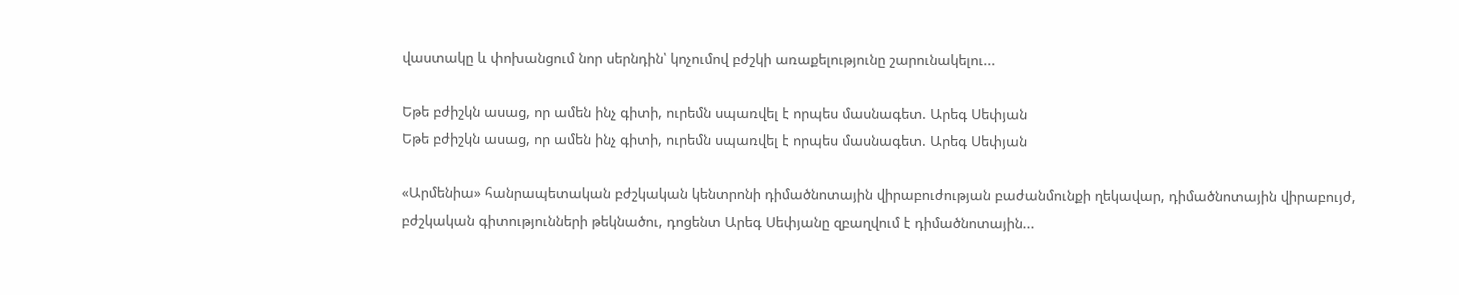վաստակը և փոխանցում նոր սերնդին՝ կոչումով բժշկի առաքելությունը շարունակելու...

Եթե բժիշկն ասաց, որ ամեն ինչ գիտի, ուրեմն սպառվել է որպես մասնագետ. Արեգ Սեփյան
Եթե բժիշկն ասաց, որ ամեն ինչ գիտի, ուրեմն սպառվել է որպես մասնագետ. Արեգ Սեփյան

«Արմենիա» հանրապետական բժշկական կենտրոնի դիմածնոտային վիրաբուժության բաժանմունքի ղեկավար, դիմածնոտային վիրաբույժ, բժշկական գիտությունների թեկնածու, դոցենտ Արեգ Սեփյանը զբաղվում է դիմածնոտային...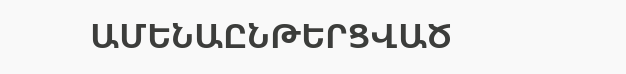ԱՄԵՆԱԸՆԹԵՐՑՎԱԾ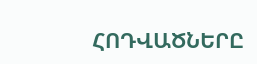ՀՈԴՎԱԾՆԵՐԸ